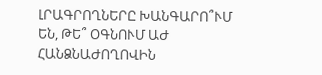ԼՐԱԳՐՈՂՆԵՐԸ ԽԱՆԳԱՐՈ՞ՒՄ ԵՆ, ԹԵ՞ ՕԳՆՈՒՄ ԱԺ ՀԱՆՁՆԱԺՈՂՈՎԻՆ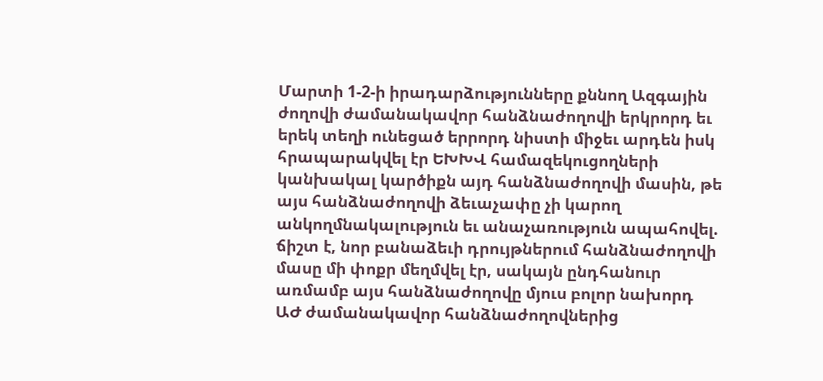Մարտի 1-2-ի իրադարձությունները քննող Ազգային ժողովի ժամանակավոր հանձնաժողովի երկրորդ եւ երեկ տեղի ունեցած երրորդ նիստի միջեւ արդեն իսկ հրապարակվել էր ԵԽԽՎ համազեկուցողների կանխակալ կարծիքն այդ հանձնաժողովի մասին, թե այս հանձնաժողովի ձեւաչափը չի կարող անկողմնակալություն եւ անաչառություն ապահովել. ճիշտ է, նոր բանաձեւի դրույթներում հանձնաժողովի մասը մի փոքր մեղմվել էր, սակայն ընդհանուր առմամբ այս հանձնաժողովը մյուս բոլոր նախորդ ԱԺ ժամանակավոր հանձնաժողովներից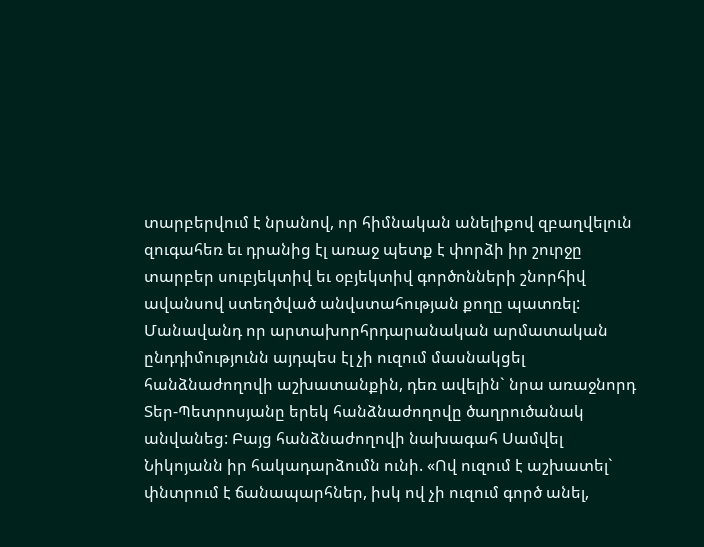տարբերվում է նրանով, որ հիմնական անելիքով զբաղվելուն զուգահեռ եւ դրանից էլ առաջ պետք է փորձի իր շուրջը տարբեր սուբյեկտիվ եւ օբյեկտիվ գործոնների շնորհիվ ավանսով ստեղծված անվստահության քողը պատռել: Մանավանդ որ արտախորհրդարանական արմատական ընդդիմությունն այդպես էլ չի ուզում մասնակցել հանձնաժողովի աշխատանքին, դեռ ավելին` նրա առաջնորդ Տեր-Պետրոսյանը երեկ հանձնաժողովը ծաղրուծանակ անվանեց: Բայց հանձնաժողովի նախագահ Սամվել Նիկոյանն իր հակադարձումն ունի. «Ով ուզում է աշխատել` փնտրում է ճանապարհներ, իսկ ով չի ուզում գործ անել,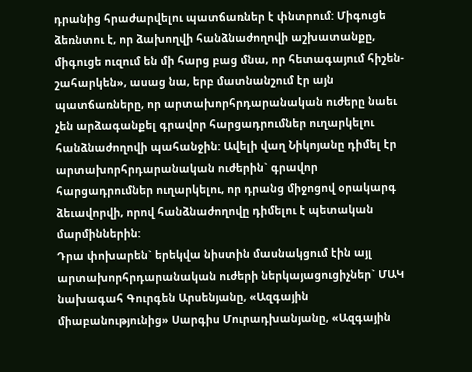դրանից հրաժարվելու պատճառներ է փնտրում: Միգուցե ձեռնտու է, որ ձախողվի հանձնաժողովի աշխատանքը, միգուցե ուզում են մի հարց բաց մնա, որ հետագայում հիշեն-շահարկեն», ասաց նա, երբ մատնանշում էր այն պատճառները, որ արտախորհրդարանական ուժերը նաեւ չեն արձագանքել գրավոր հարցադրումներ ուղարկելու հանձնաժողովի պահանջին: Ավելի վաղ Նիկոյանը դիմել էր արտախորհրդարանական ուժերին` գրավոր հարցադրումներ ուղարկելու, որ դրանց միջոցով օրակարգ ձեւավորվի, որով հանձնաժողովը դիմելու է պետական մարմիններին:
Դրա փոխարեն` երեկվա նիստին մասնակցում էին այլ արտախորհրդարանական ուժերի ներկայացուցիչներ` ՄԱԿ նախագահ Գուրգեն Արսենյանը, «Ազգային միաբանությունից» Սարգիս Մուրադխանյանը, «Ազգային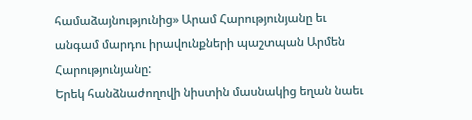համաձայնությունից» Արամ Հարությունյանը եւ անգամ մարդու իրավունքների պաշտպան Արմեն Հարությունյանը:
Երեկ հանձնաժողովի նիստին մասնակից եղան նաեւ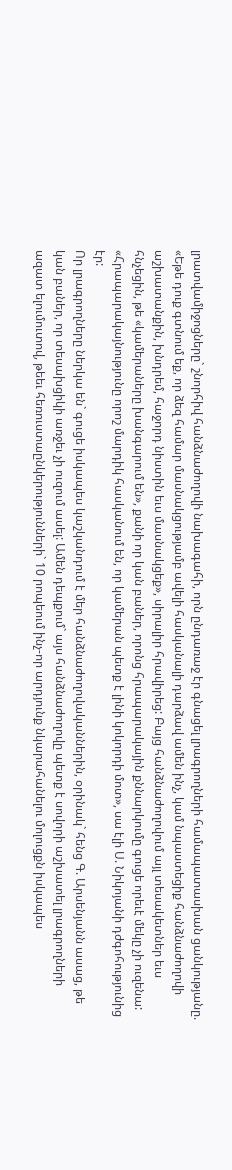լրատվամիջոցները` շնորհիվ հանձնաժողովի նախագահի, որն ընդառաջ էր գնացել լրագրողների համապատասխան ցանկությանը. «Եթե դուք գտնում եք, որ ձեզ համար մասնակցությամբ ավելի հասկանալի դարձավ ամեն ինչ, կամ նպաստեցիք հանձնաժողովի աշխատանքին, խնդրեմ, հաջորդ նիստին եւս մասնակցեք», սիրալիր հրավիրեց: Բայց հանձնաժողովում այլ տեսակետներ եւս հնչեցին, թե «կամերաները խանգարում են», քանի որ կան բաներ, որոնց հրապարակային քննարկումը գուցե որեւէ մեկը չի ուզենա: «Հրապարակայնությունը որոշ մարդիկ հասկանում են, որ կամերան պետք է լինի կոկորդի մոտ», սա էլի Ս. Նիկոյանի դժգոհությունից էր:
Որ լրագրողները ներկա են` գուցե իսկապես կաշկանդում է մեր հանձնաժողովականներին, օրինակ` հենց Գ. Արսենյանն ասաց, թե կան բաներ, որ տեսախցիկի առջեւ չի ուզում ասել: Ամեն դեպքում` այս հանձնաժողովը պետք է սովորի աշխատել լրագրողների ազատ ելումուտով, թեեւ հեռուստաընկերությունների` 10 րոպեում ինչ-որ արդյունք նկարահանելու մոլուցքն իսկապես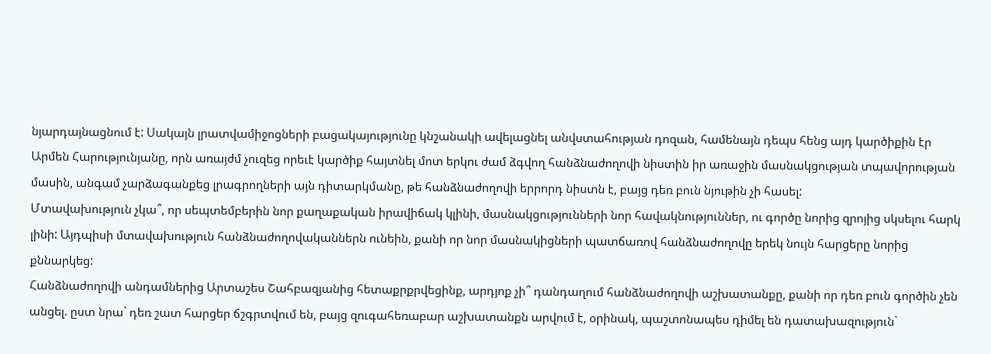նյարդայնացնում է: Սակայն լրատվամիջոցների բացակայությունը կնշանակի ավելացնել անվստահության դոզան, համենայն դեպս հենց այդ կարծիքին էր Արմեն Հարությունյանը, որն առայժմ չուզեց որեւէ կարծիք հայտնել մոտ երկու ժամ ձգվող հանձնաժողովի նիստին իր առաջին մասնակցության տպավորության մասին, անգամ չարձագանքեց լրագրողների այն դիտարկմանը, թե հանձնաժողովի երրորդ նիստն է, բայց դեռ բուն նյութին չի հասել:
Մտավախություն չկա՞, որ սեպտեմբերին նոր քաղաքական իրավիճակ կլինի, մասնակցությունների նոր հավակնություններ, ու գործը նորից զրոյից սկսելու հարկ լինի: Այդպիսի մտավախություն հանձնաժողովականներն ունեին, քանի որ նոր մասնակիցների պատճառով հանձնաժողովը երեկ նույն հարցերը նորից քննարկեց:
Հանձնաժողովի անդամներից Արտաշես Շահբազյանից հետաքրքրվեցինք, արդյոք չի՞ դանդաղում հանձնաժողովի աշխատանքը, քանի որ դեռ բուն գործին չեն անցել. ըստ նրա` դեռ շատ հարցեր ճշգրտվում են, բայց զուգահեռաբար աշխատանքն արվում է, օրինակ, պաշտոնապես դիմել են դատախազություն`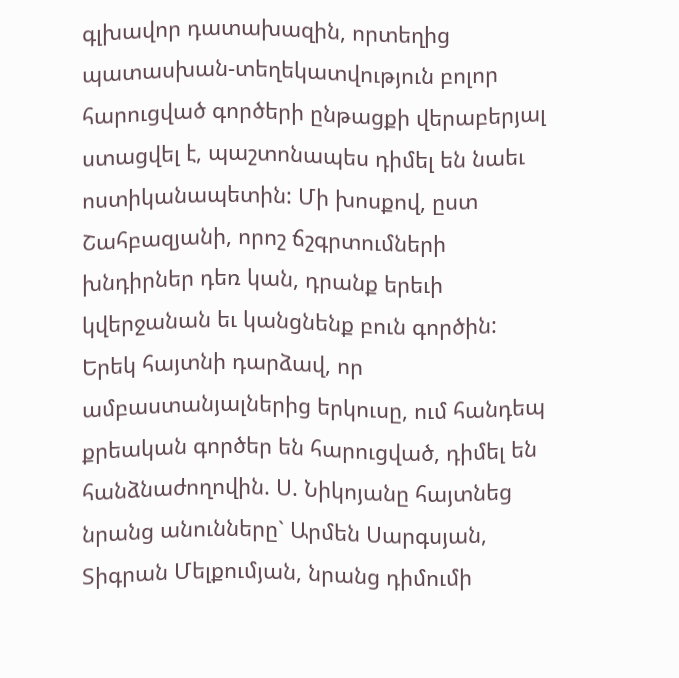գլխավոր դատախազին, որտեղից պատասխան-տեղեկատվություն բոլոր հարուցված գործերի ընթացքի վերաբերյալ ստացվել է, պաշտոնապես դիմել են նաեւ ոստիկանապետին: Մի խոսքով, ըստ Շահբազյանի, որոշ ճշգրտումների խնդիրներ դեռ կան, դրանք երեւի կվերջանան եւ կանցնենք բուն գործին:
Երեկ հայտնի դարձավ, որ ամբաստանյալներից երկուսը, ում հանդեպ քրեական գործեր են հարուցված, դիմել են հանձնաժողովին. Ս. Նիկոյանը հայտնեց նրանց անունները` Արմեն Սարգսյան, Տիգրան Մելքումյան, նրանց դիմումի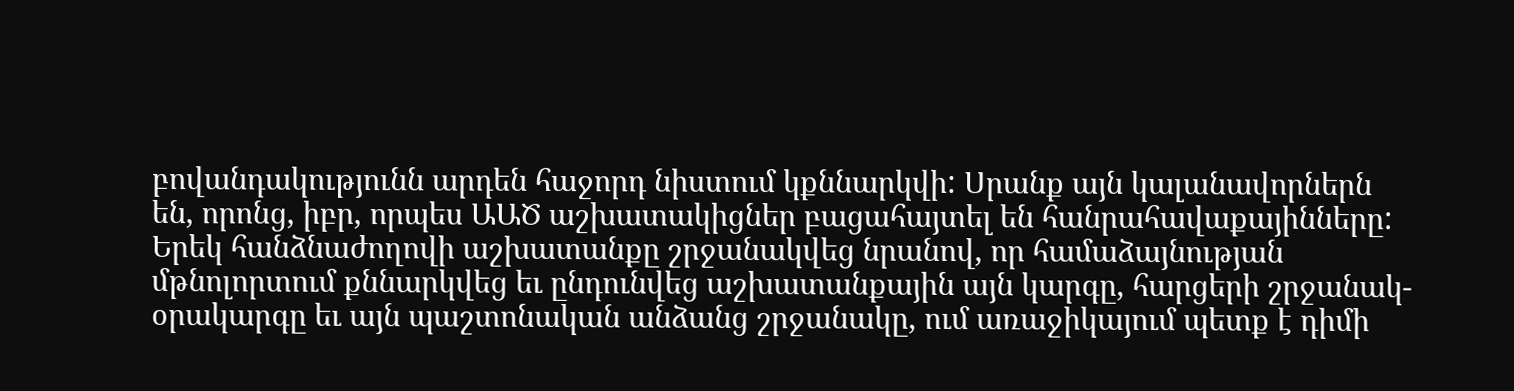բովանդակությունն արդեն հաջորդ նիստում կքննարկվի: Սրանք այն կալանավորներն են, որոնց, իբր, որպես ԱԱԾ աշխատակիցներ բացահայտել են հանրահավաքայինները:
Երեկ հանձնաժողովի աշխատանքը շրջանակվեց նրանով, որ համաձայնության մթնոլորտում քննարկվեց եւ ընդունվեց աշխատանքային այն կարգը, հարցերի շրջանակ-օրակարգը եւ այն պաշտոնական անձանց շրջանակը, ում առաջիկայում պետք է դիմի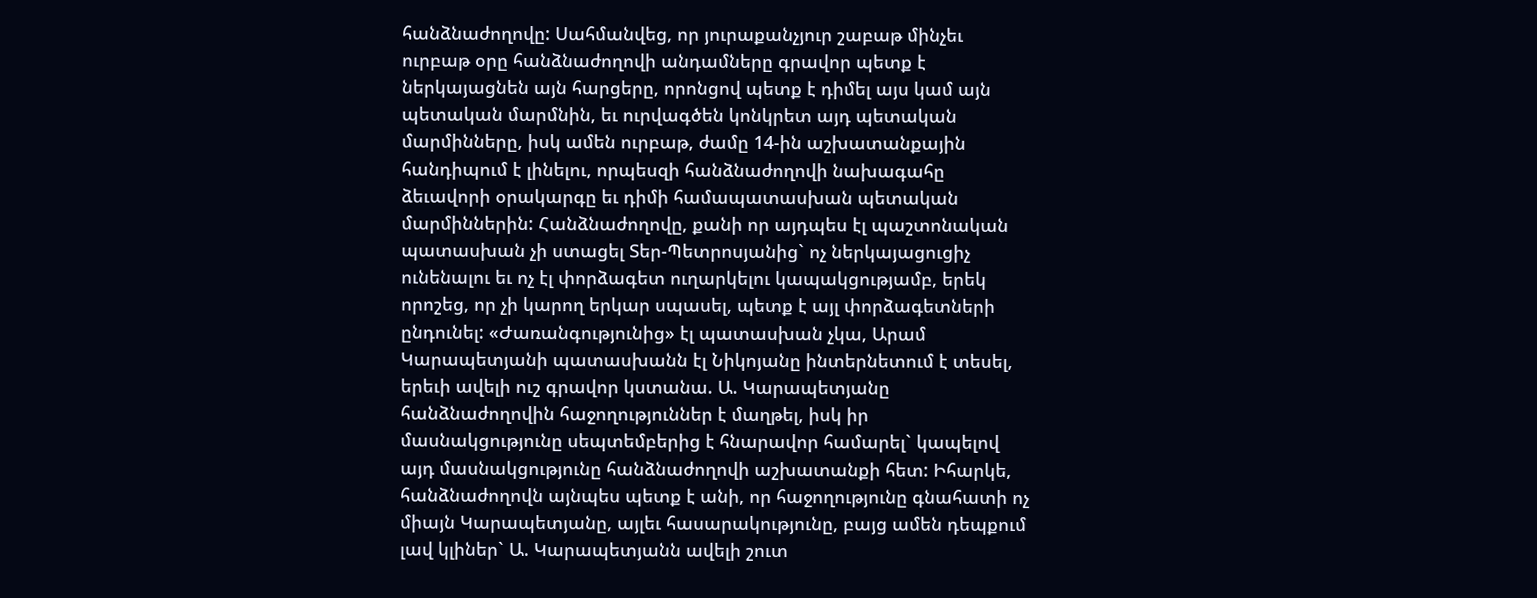հանձնաժողովը: Սահմանվեց, որ յուրաքանչյուր շաբաթ մինչեւ ուրբաթ օրը հանձնաժողովի անդամները գրավոր պետք է ներկայացնեն այն հարցերը, որոնցով պետք է դիմել այս կամ այն պետական մարմնին, եւ ուրվագծեն կոնկրետ այդ պետական մարմինները, իսկ ամեն ուրբաթ, ժամը 14-ին աշխատանքային հանդիպում է լինելու, որպեսզի հանձնաժողովի նախագահը ձեւավորի օրակարգը եւ դիմի համապատասխան պետական մարմիններին: Հանձնաժողովը, քանի որ այդպես էլ պաշտոնական պատասխան չի ստացել Տեր-Պետրոսյանից` ոչ ներկայացուցիչ ունենալու եւ ոչ էլ փորձագետ ուղարկելու կապակցությամբ, երեկ որոշեց, որ չի կարող երկար սպասել, պետք է այլ փորձագետների ընդունել: «Ժառանգությունից» էլ պատասխան չկա, Արամ Կարապետյանի պատասխանն էլ Նիկոյանը ինտերնետում է տեսել, երեւի ավելի ուշ գրավոր կստանա. Ա. Կարապետյանը հանձնաժողովին հաջողություններ է մաղթել, իսկ իր մասնակցությունը սեպտեմբերից է հնարավոր համարել` կապելով այդ մասնակցությունը հանձնաժողովի աշխատանքի հետ: Իհարկե, հանձնաժողովն այնպես պետք է անի, որ հաջողությունը գնահատի ոչ միայն Կարապետյանը, այլեւ հասարակությունը, բայց ամեն դեպքում լավ կլիներ` Ա. Կարապետյանն ավելի շուտ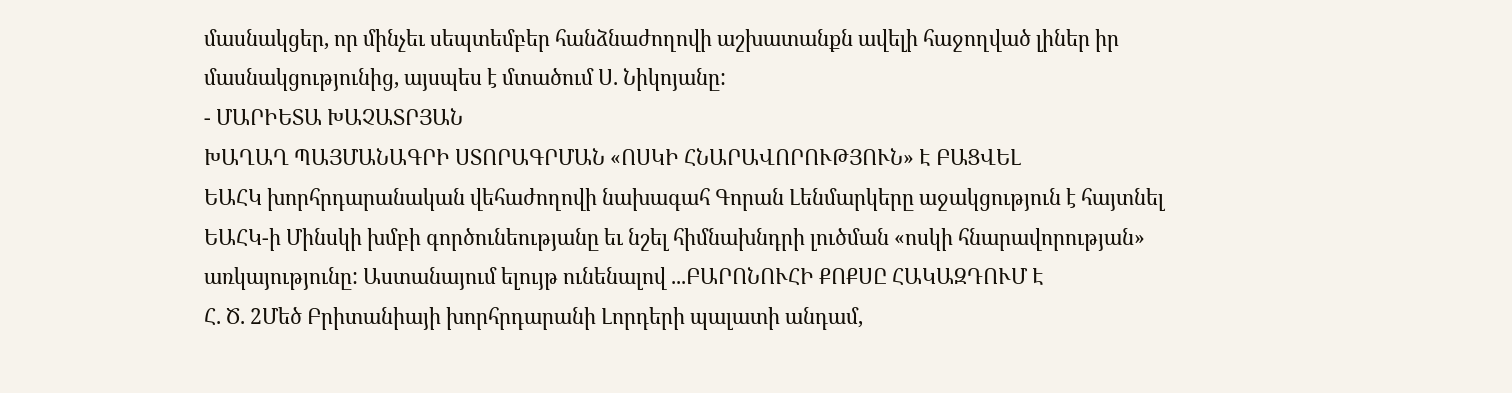մասնակցեր, որ մինչեւ սեպտեմբեր հանձնաժողովի աշխատանքն ավելի հաջողված լիներ իր մասնակցությունից, այսպես է մտածում Ս. Նիկոյանը:
- ՄԱՐԻԵՏԱ ԽԱՉԱՏՐՅԱՆ
ԽԱՂԱՂ ՊԱՅՄԱՆԱԳՐԻ ՍՏՈՐԱԳՐՄԱՆ «ՈՍԿԻ ՀՆԱՐԱՎՈՐՈՒԹՅՈՒՆ» Է ԲԱՑՎԵԼ
ԵԱՀԿ խորհրդարանական վեհաժողովի նախագահ Գորան Լենմարկերը աջակցություն է հայտնել ԵԱՀԿ-ի Մինսկի խմբի գործունեությանը եւ նշել հիմնախնդրի լուծման «ոսկի հնարավորության» առկայությունը: Աստանայում ելույթ ունենալով ...ԲԱՐՈՆՈՒՀԻ ՔՈՔՍԸ ՀԱԿԱԶԴՈՒՄ Է
Հ. Ծ. 2Մեծ Բրիտանիայի խորհրդարանի Լորդերի պալատի անդամ,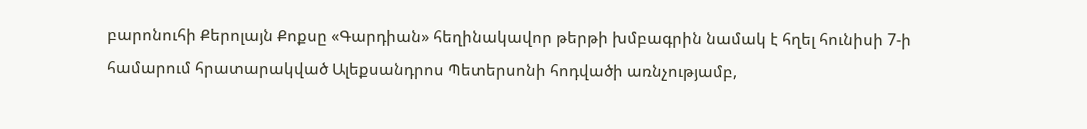բարոնուհի Քերոլայն Քոքսը «Գարդիան» հեղինակավոր թերթի խմբագրին նամակ է հղել հունիսի 7-ի համարում հրատարակված Ալեքսանդրոս Պետերսոնի հոդվածի առնչությամբ,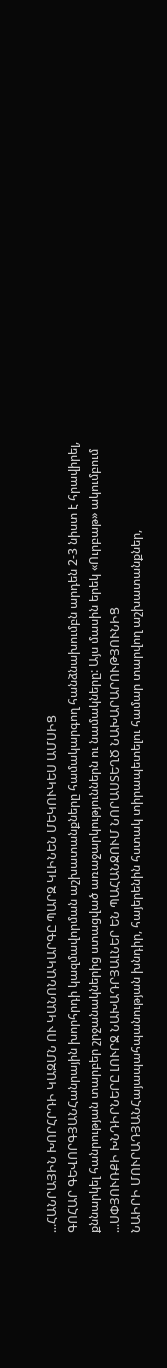...ՀԱՆՐԱՅԻՆ ԽՈՐՀՐԴԻ ԿԱԶՄՆ ՈՒ ԿԱՆՈՆԱԿԱՐԳԸ ՊԱՐԶ ԿԼԻՆԵՆ ՄԵԿՈՒԿԵՍ ԱՄՍԻՑ
ԳՈՀԱՐ ԳԵՎՈՐԳՅԱՆՀանրային խորհրդի կազմավորման աշխատանքները համակարգող հանձնախումբն արդեն 2-3 նիստ է հրավիրել, քննարկել հանրության տարբեր շրջանակներից ստացված առաջարկություններն ու նամակները: Այս մասին երեկ «Ուրբաթ» ակումբում ...ՍՓՅՈՒՌՔԻ ԽՆԴԻՐՆԵՐԸ ԼՈՒՐՋ ՆԱԽԱԴՐՅԱԼՆԵՐ ԵՆ ՊԱՀԱՆՋՈՒՄ ՆՈՐԱՍՏԵՂԾ ՆԱԽԱՐԱՐՈՒԹՅՈՒՆԻՑ
ՆԱԻՐԻ ՄՈՒՐԱԴՅԱՆՀայապահպանության խնդիր, հայերենին հստակ տիրապետելու համար տարվող աշխատանքներ,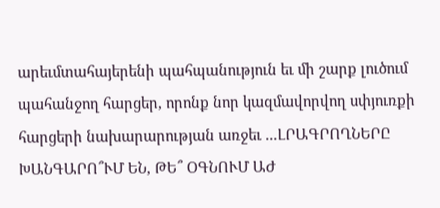արեւմտահայերենի պահպանություն եւ մի շարք լուծում պահանջող հարցեր, որոնք նոր կազմավորվող սփյուռքի հարցերի նախարարության առջեւ ...ԼՐԱԳՐՈՂՆԵՐԸ ԽԱՆԳԱՐՈ՞ՒՄ ԵՆ, ԹԵ՞ ՕԳՆՈՒՄ ԱԺ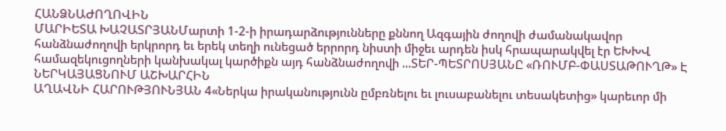ՀԱՆՁՆԱԺՈՂՈՎԻՆ
ՄԱՐԻԵՏԱ ԽԱՉԱՏՐՅԱՆՄարտի 1-2-ի իրադարձությունները քննող Ազգային ժողովի ժամանակավոր հանձնաժողովի երկրորդ եւ երեկ տեղի ունեցած երրորդ նիստի միջեւ արդեն իսկ հրապարակվել էր ԵԽԽՎ համազեկուցողների կանխակալ կարծիքն այդ հանձնաժողովի ...ՏԵՐ-ՊԵՏՐՈՍՅԱՆԸ «ՌՈՒՄԲ-ՓԱՍՏԱԹՈՒՂԹ» Է ՆԵՐԿԱՅԱՑՆՈՒՄ ԱՇԽԱՐՀԻՆ
ԱՂԱՎՆԻ ՀԱՐՈՒԹՅՈՒՆՅԱՆ 4«Ներկա իրականությունն ըմբռնելու եւ լուսաբանելու տեսակետից» կարեւոր մի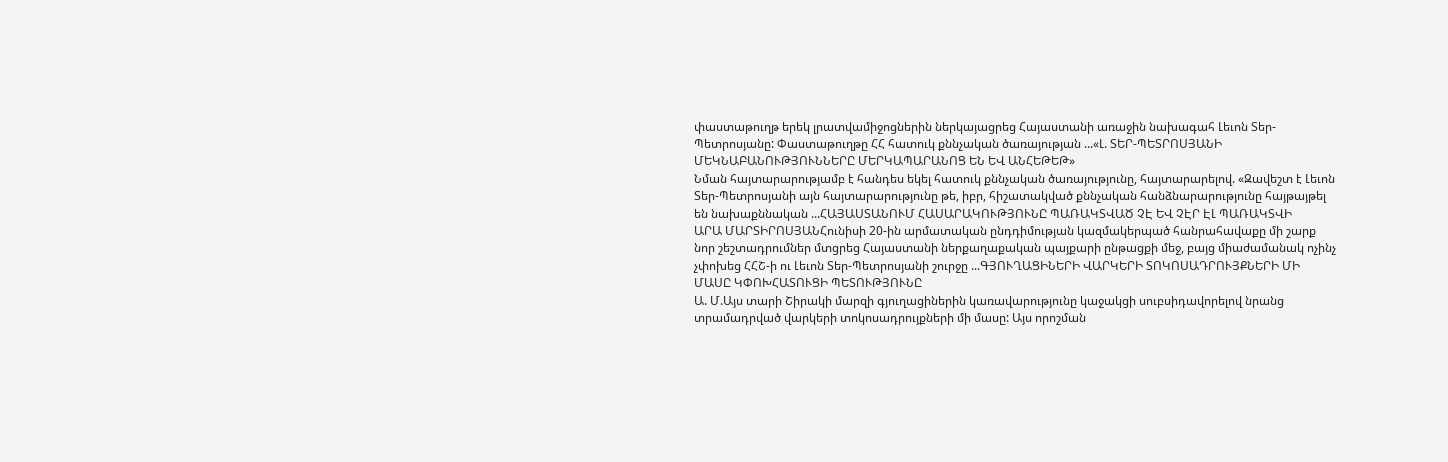փաստաթուղթ երեկ լրատվամիջոցներին ներկայացրեց Հայաստանի առաջին նախագահ Լեւոն Տեր-Պետրոսյանը: Փաստաթուղթը ՀՀ հատուկ քննչական ծառայության ...«Լ. ՏԵՐ-ՊԵՏՐՈՍՅԱՆԻ ՄԵԿՆԱԲԱՆՈՒԹՅՈՒՆՆԵՐԸ ՄԵՐԿԱՊԱՐԱՆՈՑ ԵՆ ԵՎ ԱՆՀԵԹԵԹ»
Նման հայտարարությամբ է հանդես եկել հատուկ քննչական ծառայությունը, հայտարարելով. «Զավեշտ է Լեւոն Տեր-Պետրոսյանի այն հայտարարությունը թե, իբր, հիշատակված քննչական հանձնարարությունը հայթայթել են նախաքննական ...ՀԱՅԱՍՏԱՆՈՒՄ ՀԱՍԱՐԱԿՈՒԹՅՈՒՆԸ ՊԱՌԱԿՏՎԱԾ ՉԷ ԵՎ ՉԷՐ ԷԼ ՊԱՌԱԿՏՎԻ
ԱՐԱ ՄԱՐՏԻՐՈՍՅԱՆՀունիսի 20-ին արմատական ընդդիմության կազմակերպած հանրահավաքը մի շարք նոր շեշտադրումներ մտցրեց Հայաստանի ներքաղաքական պայքարի ընթացքի մեջ, բայց միաժամանակ ոչինչ չփոխեց ՀՀՇ-ի ու Լեւոն Տեր-Պետրոսյանի շուրջը ...ԳՅՈՒՂԱՑԻՆԵՐԻ ՎԱՐԿԵՐԻ ՏՈԿՈՍԱԴՐՈՒՅՔՆԵՐԻ ՄԻ ՄԱՍԸ ԿՓՈԽՀԱՏՈՒՑԻ ՊԵՏՈՒԹՅՈՒՆԸ
Ա. Մ.Այս տարի Շիրակի մարզի գյուղացիներին կառավարությունը կաջակցի սուբսիդավորելով նրանց տրամադրված վարկերի տոկոսադրույքների մի մասը: Այս որոշման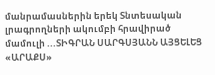մանրամասներին երեկ Տնտեսական լրագրողների ակումբի հրավիրած մամուլի ...ՏԻԳՐԱՆ ՍԱՐԳՍՅԱՆՆ ԱՅՑԵԼԵՑ «ԱՐԱՔՍ»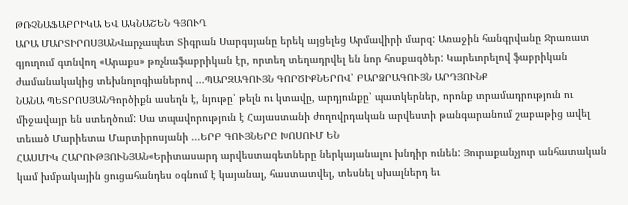ԹՌՉՆԱՖԱԲՐԻԿԱ ԵՎ ԱԿՆԱՇԵՆ ԳՅՈՒՂ
ԱՐԱ ՄԱՐՏԻՐՈՍՅԱՆՎարչապետ Տիգրան Սարգսյանը երեկ այցելեց Արմավիրի մարզ: Առաջին հանգրվանը Ջրառատ գյուղում գտնվող «Արաքս» թռչնաֆաբրիկան էր, որտեղ տեղադրվել են նոր հոսքագծեր: Կարեւորելով ֆաբրիկան ժամանակակից տեխնոլոգիաներով ...ՊԱՐԶԱԳՈՒՅՆ ԳՈՐԾԻՔՆԵՐՈՎ՝ ԲԱՐՁՐԱԳՈՒՅՆ ԱՐԴՅՈՒՆՔ
ՆԱՆԱ ՊԵՏՐՈՍՅԱՆԳործիքն ասեղն է, նյութը՝ թելն ու կտավը, արդյունքը՝ պատկերներ, որոնք տրամադրություն ու միջավայր են ստեղծում: Սա տպավորություն է Հայաստանի ժողովրդական արվեստի թանգարանում շաբաթից ավել տեւած Մարիետա Մարտիրոսյանի ...ԵՐԲ ԳՈՒՅՆԵՐԸ ԽՈՍՈՒՄ ԵՆ
ՀԱՍՄԻԿ ՀԱՐՈՒԹՅՈՒՆՅԱՆ«Երիտասարդ արվեստագետները ներկայանալու խնդիր ունեն: Յուրաքանչյուր անհատական կամ խմբակային ցուցահանդես օգնում է կայանալ, հաստատվել, տեսնել սխալներդ եւ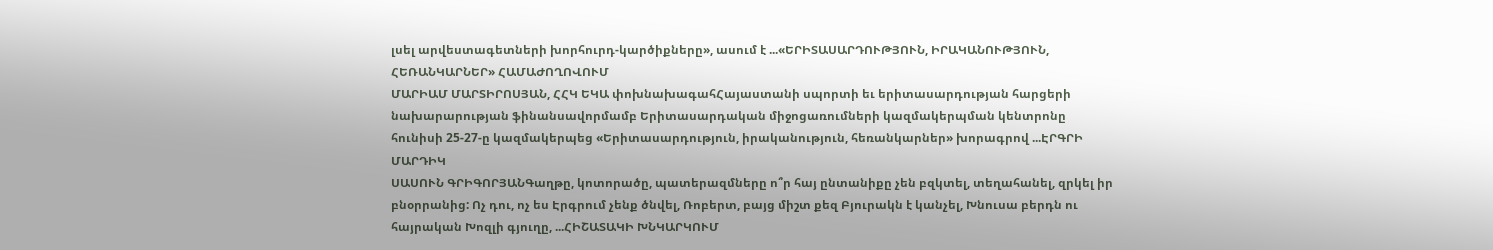լսել արվեստագետների խորհուրդ-կարծիքները», ասում է ...«ԵՐԻՏԱՍԱՐԴՈՒԹՅՈՒՆ, ԻՐԱԿԱՆՈՒԹՅՈՒՆ, ՀԵՌԱՆԿԱՐՆԵՐ» ՀԱՄԱԺՈՂՈՎՈՒՄ
ՄԱՐԻԱՄ ՄԱՐՏԻՐՈՍՅԱՆ, ՀՀԿ ԵԿԱ փոխնախագահՀայաստանի սպորտի եւ երիտասարդության հարցերի նախարարության ֆինանսավորմամբ Երիտասարդական միջոցառումների կազմակերպման կենտրոնը հունիսի 25-27-ը կազմակերպեց «Երիտասարդություն, իրականություն, հեռանկարներ» խորագրով ...ԷՐԳՐԻ ՄԱՐԴԻԿ
ՍԱՍՈՒՆ ԳՐԻԳՈՐՅԱՆԳաղթը, կոտորածը, պատերազմները ո՞ր հայ ընտանիքը չեն բզկտել, տեղահանել, զրկել իր բնօրրանից: Ոչ դու, ոչ ես Էրգրում չենք ծնվել, Ռոբերտ, բայց միշտ քեզ Բյուրակն է կանչել, Խնուսա բերդն ու հայրական Խոզլի գյուղը, ...ՀԻՇԱՏԱԿԻ ԽՆԿԱՐԿՈՒՄ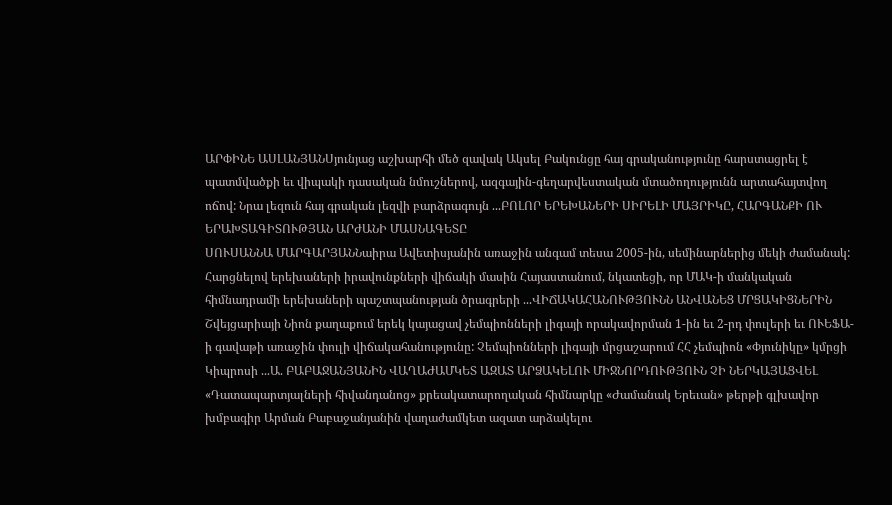ԱՐՓԻՆԵ ԱՍԼԱՆՅԱՆՍյունյաց աշխարհի մեծ զավակ Ակսել Բակունցը հայ գրականությունը հարստացրել է պատմվածքի եւ վիպակի դասական նմուշներով, ազգային-գեղարվեստական մտածողությունն արտահայտվող ոճով: Նրա լեզուն հայ գրական լեզվի բարձրագույն ...ԲՈԼՈՐ ԵՐԵԽԱՆԵՐԻ ՍԻՐԵԼԻ ՄԱՅՐԻԿԸ, ՀԱՐԳԱՆՔԻ ՈՒ ԵՐԱԽՏԱԳԻՏՈՒԹՅԱՆ ԱՐԺԱՆԻ ՄԱՍՆԱԳԵՏԸ
ՍՈՒՍԱՆՆԱ ՄԱՐԳԱՐՅԱՆՆաիրա Ավետիսյանին առաջին անգամ տեսա 2005-ին, սեմինարներից մեկի ժամանակ: Հարցնելով երեխաների իրավունքների վիճակի մասին Հայաստանում, նկատեցի, որ ՄԱԿ-ի մանկական հիմնադրամի երեխաների պաշտպանության ծրագրերի ...ՎԻՃԱԿԱՀԱՆՈՒԹՅՈՒՆՆ ԱՆՎԱՆԵՑ ՄՐՑԱԿԻՑՆԵՐԻՆ
Շվեյցարիայի Նիոն քաղաքում երեկ կայացավ չեմպիոնների լիգայի որակավորման 1-ին եւ 2-րդ փուլերի եւ ՈՒԵՖԱ-ի գավաթի առաջին փուլի վիճակահանությունը: Չեմպիոնների լիգայի մրցաշարում ՀՀ չեմպիոն «Փյունիկը» կմրցի Կիպրոսի ...Ա. ԲԱԲԱՋԱՆՅԱՆԻՆ ՎԱՂԱԺԱՄԿԵՏ ԱԶԱՏ ԱՐՁԱԿԵԼՈՒ ՄԻՋՆՈՐԴՈՒԹՅՈՒՆ ՉԻ ՆԵՐԿԱՅԱՑՎԵԼ
«Դատապարտյալների հիվանդանոց» քրեակատարողական հիմնարկը «Ժամանակ Երեւան» թերթի գլխավոր խմբագիր Արման Բաբաջանյանին վաղաժամկետ ազատ արձակելու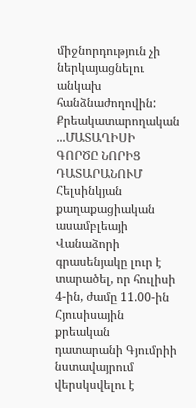միջնորդություն չի ներկայացնելու անկախ հանձնաժողովին: Քրեակատարողական ...ՄԱՏԱՂԻՍԻ ԳՈՐԾԸ ՆՈՐԻՑ ԴԱՏԱՐԱՆՈՒՄ
Հելսինկյան քաղաքացիական ասամբլեայի Վանաձորի գրասենյակը լուր է տարածել, որ հուլիսի 4-ին, ժամը 11.00-ին Հյուսիսային քրեական դատարանի Գյումրիի նստավայրում վերսկսվելու է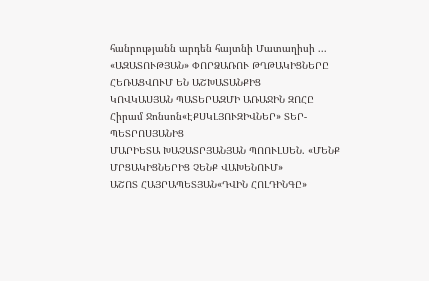հանրությանն արդեն հայտնի Մատաղիսի ...
«ԱԶԱՏՈՒԹՅԱՆ» ՓՈՐՁԱՌՈՒ ԹՂԹԱԿԻՑՆԵՐԸ ՀԵՌԱՑՎՈՒՄ ԵՆ ԱՇԽԱՏԱՆՔԻՑ
ԿՈՎԿԱՍՅԱՆ ՊԱՏԵՐԱԶՄԻ ԱՌԱՋԻՆ ԶՈՀԸ
Հիրամ Ջոնսոն«ԷՔՍԿԼՅՈՒԶԻՎՆԵՐ» ՏԵՐ-ՊԵՏՐՈՍՅԱՆԻՑ
ՄԱՐԻԵՏԱ ԽԱՉԱՏՐՅԱՆՅԱՆ ՊՈՈՒԼՍԵՆ. «ՄԵՆՔ ՄՐՑԱԿԻՑՆԵՐԻՑ ՉԵՆՔ ՎԱԽԵՆՈՒՄ»
ԱՇՈՏ ՀԱՅՐԱՊԵՏՅԱՆ«ԴՎԻՆ ՀՈԼԴԻՆԳԸ»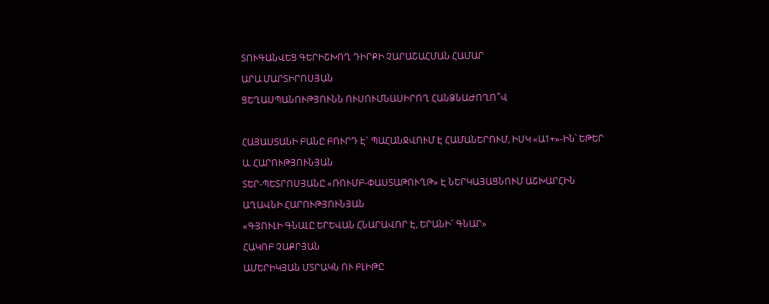ՏՈՒԳԱՆՎԵՑ ԳԵՐԻՇԽՈՂ ԴԻՐՔԻ ՉԱՐԱՇԱՀՄԱՆ ՀԱՄԱՐ
ԱՐԱ ՄԱՐՏԻՐՈՍՅԱՆ
ՑԵՂԱՍՊԱՆՈՒԹՅՈՒՆՆ ՈՒՍՈՒՄՆԱՍԻՐՈՂ ՀԱՆՁՆԱԺՈՂՈ՞Վ

ՀԱՅԱՍՏԱՆԻ ԲԱՆԸ ԲՈՒՐԴ Է` ՊԱՀԱՆՋՎՈՒՄ Է ՀԱՄԱՆԵՐՈՒՄ, ԻՍԿ «Ա1+»-ԻՆ՝ ԵԹԵՐ
Ա. ՀԱՐՈՒԹՅՈՒՆՅԱՆ
ՏԵՐ-ՊԵՏՐՈՍՅԱՆԸ «ՌՈՒՄԲ-ՓԱՍՏԱԹՈՒՂԹ» Է ՆԵՐԿԱՅԱՑՆՈՒՄ ԱՇԽԱՐՀԻՆ
ԱՂԱՎՆԻ ՀԱՐՈՒԹՅՈՒՆՅԱՆ
«ԳՅՈՒԼԻ ԳՆԱԼԸ ԵՐԵՎԱՆ ՀՆԱՐԱՎՈՐ Է, ԵՐԱՆԻ՜ ԳՆԱՐ»
ՀԱԿՈԲ ՉԱՔՐՅԱՆ
ԱՄԵՐԻԿՅԱՆ ՄՏՐԱԿՆ ՈՒ ԲԼԻԹԸ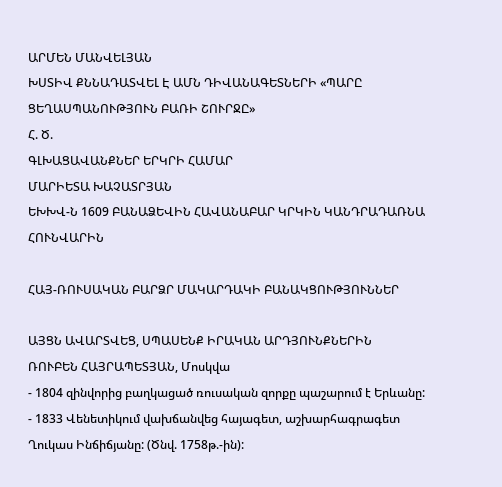ԱՐՄԵՆ ՄԱՆՎԵԼՅԱՆ
ԽՍՏԻՎ ՔՆՆԱԴԱՏՎԵԼ Է ԱՄՆ ԴԻՎԱՆԱԳԵՏՆԵՐԻ «ՊԱՐԸ ՑԵՂԱՍՊԱՆՈՒԹՅՈՒՆ ԲԱՌԻ ՇՈՒՐՋԸ»
Հ. Ծ.
ԳԼԽԱՑԱՎԱՆՔՆԵՐ ԵՐԿՐԻ ՀԱՄԱՐ
ՄԱՐԻԵՏԱ ԽԱՉԱՏՐՅԱՆ
ԵԽԽՎ-Ն 1609 ԲԱՆԱՁԵՎԻՆ ՀԱՎԱՆԱԲԱՐ ԿՐԿԻՆ ԿԱՆԴՐԱԴԱՌՆԱ ՀՈՒՆՎԱՐԻՆ

ՀԱՅ-ՌՈՒՍԱԿԱՆ ԲԱՐՁՐ ՄԱԿԱՐԴԱԿԻ ԲԱՆԱԿՑՈՒԹՅՈՒՆՆԵՐ

ԱՅՑՆ ԱՎԱՐՏՎԵՑ, ՍՊԱՍԵՆՔ ԻՐԱԿԱՆ ԱՐԴՅՈՒՆՔՆԵՐԻՆ
ՌՈՒԲԵՆ ՀԱՅՐԱՊԵՏՅԱՆ, Մոսկվա
- 1804 զինվորից բաղկացած ռուսական զորքը պաշարում է Երևանը:
- 1833 Վենետիկում վախճանվեց հայագետ, աշխարհագրագետ Ղուկաս Ինճիճյանը: (Ծնվ. 1758թ.-ին):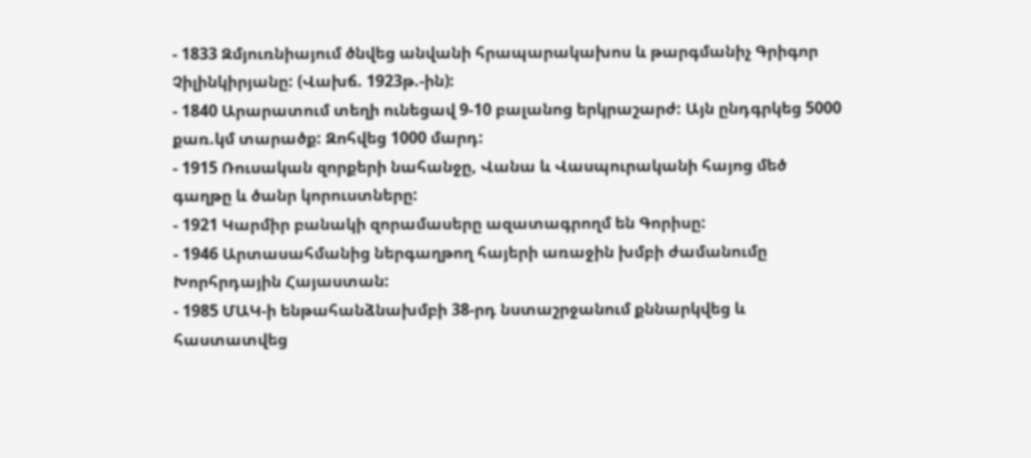- 1833 Զմյուռնիայում ծնվեց անվանի հրապարակախոս և թարգմանիչ Գրիգոր Չիլինկիրյանը: (Վախճ. 1923թ.-ին):
- 1840 Արարատում տեղի ունեցավ 9-10 բալանոց երկրաշարժ: Այն ընդգրկեց 5000 քառ.կմ տարածք: Զոհվեց 1000 մարդ:
- 1915 Ռուսական զորքերի նահանջը, Վանա և Վասպուրականի հայոց մեծ գաղթը և ծանր կորուստները:
- 1921 Կարմիր բանակի զորամասերը ազատագրողմ են Գորիսը:
- 1946 Արտասահմանից ներգաղթող հայերի առաջին խմբի ժամանումը Խորհրդային Հայաստան:
- 1985 ՄԱԿ-ի ենթահանձնախմբի 38-րդ նստաշրջանում քննարկվեց և հաստատվեց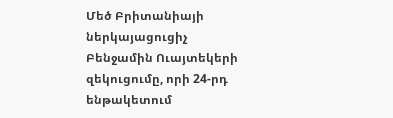Մեծ Բրիտանիայի ներկայացուցիչ Բենջամին Ուայտեկերի զեկուցումը, որի 24-րդ ենթակետում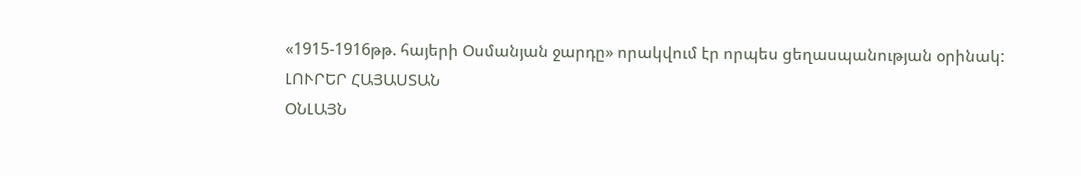«1915-1916թթ. հայերի Օսմանյան ջարդը» որակվում էր որպես ցեղասպանության օրինակ:
ԼՈՒՐԵՐ ՀԱՅԱՍՏԱՆ
ՕՆԼԱՅՆ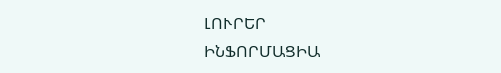ԼՈՒՐԵՐ
ԻՆՖՈՐՄԱՑԻԱ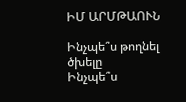ԻՄ ԱՐՄԹԱՈՒՆ

Ինչպե՞ս թողնել ծխելը
Ինչպե՞ս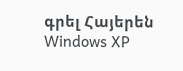գրել Հայերեն Windows XP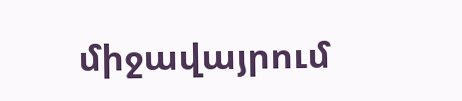միջավայրում